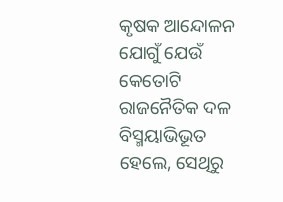କୃଷକ ଆନ୍ଦୋଳନ ଯୋଗୁଁ ଯେଉଁ କେତୋଟି ରାଜନୈତିକ ଦଳ ବିସ୍ମୟାଭିଭୂତ ହେଲେ, ସେଥିରୁ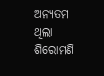ଅନ୍ୟତମ ଥିଲା ଶିରୋମଣି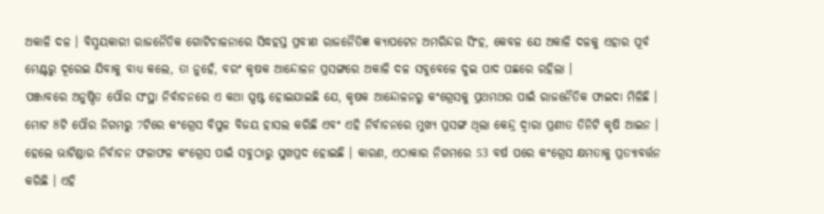ଅକାଳି ଦଳ । ବିସ୍ମୟକାରୀ ରାଜନୈତିକ ଗୋଟିଚାଳନାରେ ସିଦ୍ଧହସ୍ତ ପ୍ରବୀଣ ରାଜନୈତିଜ୍ଞ କ୍ୟାପଟେନ ଅମରିନ୍ଦର ସିଂହ, କେବଳ ଯେ ଅକାଳି ଦଳକୁ ଏହାର ପୂର୍ବ ମେଣ୍ଟରୁ ଦୂରେଇ ଯିବାକୁ ବାଧ୍ୟ କଲେ, ତା ନୁହେଁ, ବରଂ କୃଷକ ଆନ୍ଦୋଳନ ପ୍ରସଙ୍ଗରେ ଅକାଳି ଦଳ ସବୁବେଳେ ଦୁଇ ପାଦ ପଛରେ ରହିଲା ।
ପଞ୍ଜାବରେ ଅନୁଷ୍ଠିତ ପୌର ସଂସ୍ଥା ନିର୍ବାଚନରେ ଏ କଥା ସ୍ପଷ୍ଟ ହୋଇଯାଇଛି ଯେ, କୃଷକ ଆନ୍ଦୋଳନରୁ କଂଗ୍ରେସକୁ ପ୍ରଥମଥର ପାଇଁ ରାଜନୈତିକ ଫାଇଦା ମିଳିଛି । ମୋଟ 8ଟି ପୌର ନିଗମରୁ 7ଟିରେ କଂଗ୍ରେସ ବିପୁଳ ବିଜୟ ହାସଲ କରିଛି ଏବଂ ଏହି ନିର୍ବାଚନରେ ମୁଖ୍ୟ ପ୍ରସଙ୍ଗ ଥିଲା କେନ୍ଦ୍ର ଦ୍ବାରା ପ୍ରଣୀତ ତିନିଟି କୃଷି ଆଇନ । ହେଲେ ଭାଟିଣ୍ଡାର ନିର୍ବାଚନ ଫଳାଫଳ କଂଗ୍ରେସ ପାଇଁ ସବୁଠାରୁ ସୁଖପ୍ରଦ ହୋଇଛି । କାରଣ, ଏଠାକାର ନିଗମରେ 53 ବର୍ଷ ପରେ କଂଗ୍ରେସ କ୍ଷମତାକୁ ପ୍ରତ୍ୟାବର୍ତ୍ତନ କରିଛି । ଏହି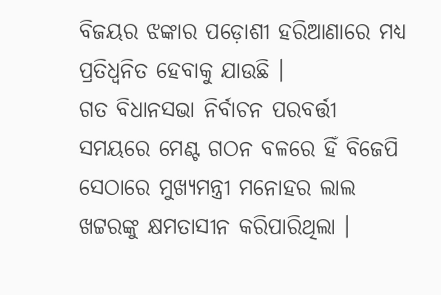ବିଜୟର ଝଙ୍କାର ପଡ଼ୋଶୀ ହରିଆଣାରେ ମଧ୍ୟ ପ୍ରତିଧ୍ବନିତ ହେବାକୁ ଯାଉଛି ।
ଗତ ବିଧାନସଭା ନିର୍ବାଚନ ପରବର୍ତ୍ତୀ ସମୟରେ ମେଣ୍ଟ ଗଠନ ବଳରେ ହିଁ ବିଜେପି ସେଠାରେ ମୁଖ୍ୟମନ୍ତ୍ରୀ ମନୋହର ଲାଲ ଖଟ୍ଟରଙ୍କୁ କ୍ଷମତାସୀନ କରିପାରିଥିଲା ।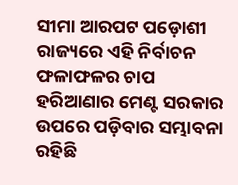ସୀମା ଆରପଟ ପଡ଼ୋଶୀ ରାଜ୍ୟରେ ଏହି ନିର୍ବାଚନ ଫଳାଫଳର ଚାପ ହରିଆଣାର ମେଣ୍ଟ ସରକାର ଉପରେ ପଡ଼ିବାର ସମ୍ଭାବନା ରହିଛି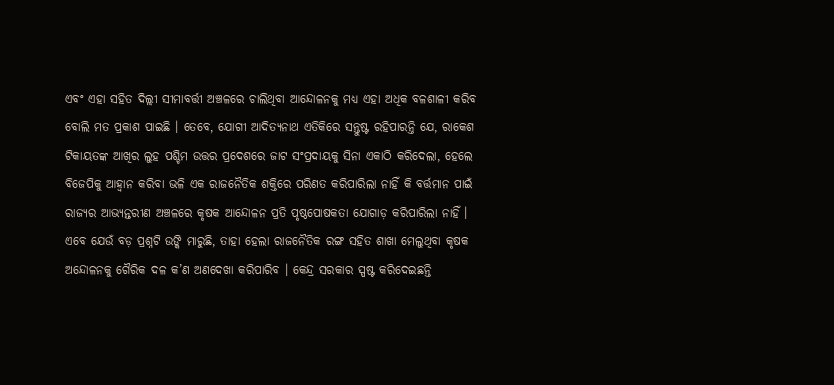ଏବଂ ଏହା ସହିତ ଦିଲ୍ଲୀ ସୀମାବର୍ତ୍ତୀ ଅଞ୍ଚଳରେ ଚାଲିଥିବା ଆନ୍ଦୋଳନକୁ ମଧ୍ୟ ଏହା ଅଧିକ ବଳଶାଳୀ କରିବ ବୋଲି ମତ ପ୍ରକାଶ ପାଇଛି । ତେବେ, ଯୋଗୀ ଆଦିତ୍ୟନାଥ ଏତିକିରେ ସନ୍ତୁଷ୍ଟ ରହିପାରନ୍ତି ଯେ, ରାକେଶ ଟିକାୟତଙ୍କ ଆଖିର ଲୁହ ପଶ୍ଚିମ ଉତ୍ତର ପ୍ରଦେଶରେ ଜାଟ ସଂପ୍ରଦାୟକୁ ସିନା ଏକାଠି କରିଦେଲା, ହେଲେ ବିଜେପିକୁ ଆହ୍ବାନ କରିବା ଭଳି ଏକ ରାଜନୈତିକ ଶକ୍ତିରେ ପରିଣତ କରିପାରିଲା ନାହିଁ କି ବର୍ତ୍ତମାନ ପାଇଁ ରାଜ୍ୟର ଆଭ୍ୟନ୍ତରୀଣ ଅଞ୍ଚଳରେ କୃଷକ ଆନ୍ଦୋଳନ ପ୍ରତି ପୃଷ୍ଠପୋଷକତା ଯୋଗାଡ଼ କରିପାରିଲା ନାହିଁ ।
ଏବେ ଯେଉଁ ବଡ଼ ପ୍ରଶ୍ନଟି ଉଙ୍କି ମାରୁଛି, ତାହା ହେଲା ରାଜନୈତିକ ରଙ୍ଗ ସହିତ ଶାଖା ମେଲୁଥିବା କୃଷକ ଅନ୍ଦୋଳନକୁ ଗୈରିକ ଦଳ କ’ଣ ଅଣଦେଖା କରିପାରିବ । କେନ୍ଦ୍ର ସରକାର ସ୍ପଷ୍ଟ କରିଦେଇଛନ୍ତି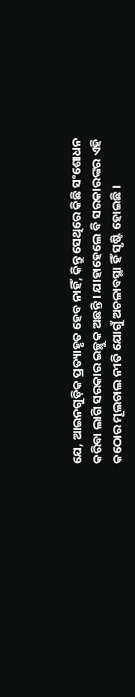ଯେ, ଆଇନଗୁଡ଼ିକ ପ୍ରତ୍ୟାହୃତ ହେବ ନାହିଁ, କିନ୍ତୁ ସେଥିରେ କିଛି ସଂଶୋଧନ କରିବା ଲାଗି ସରକାର ଇଚ୍ଛୁକ ଅଛନ୍ତି । ଯାହାହେଲେ ବି ସରକାରଙ୍କର ଏହି କଠୋର ମୂଲଚାଲ ନୀତି ଯୋଗୁଁ ଅଚଳାବସ୍ଥା ହିଁ ସୃଷ୍ଟି ହୋଇଛି ।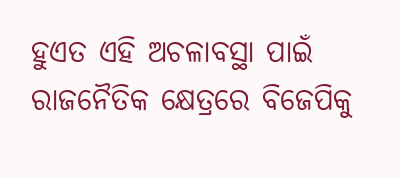ହୁଏତ ଏହି ଅଚଳାବସ୍ଥା ପାଇଁ ରାଜନୈତିକ କ୍ଷେତ୍ରରେ ବିଜେପିକୁ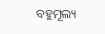ବହୁମୂଲ୍ୟ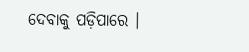ଦେବାକୁ ପଡ଼ିପାରେ ।